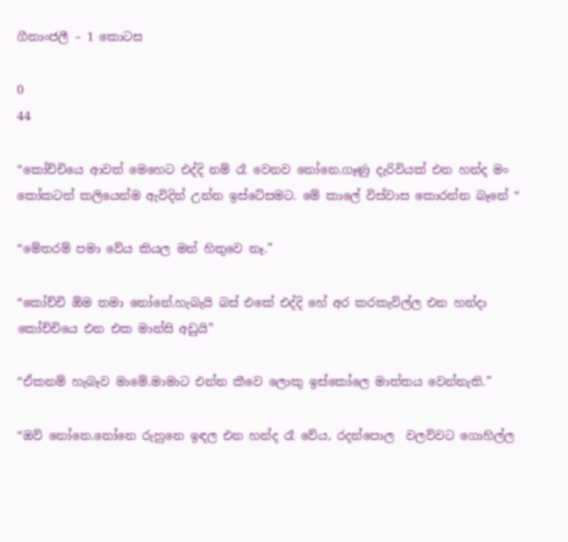ගීතාංජලී – 1 කොටස

0
44

“කෝච්චියෙ ආවත් මෙහෙට එද්දි නම් රෑ වෙනව නෝනෙ.ගෑණු දැරිවියක් එන හන්ද මං කෝකටත් කලියෙන්ම ඇවිදින් උන්න ඉස්ටේසමට. මේ කාලේ විස්වාස කොරන්න බෑනේ “

“මේතරම් පමා වේය කියල මන් හිතුවෙ නෑ.”

“කෝච්චි ඕම තමා නෝනේ.හැබැයි බස් එකේ එද්දි හේ අර කරකැවිල්ල එන හන්දා කෝච්චියෙ එන එක මාන්සි අඩුයි”

“ඒකනම් හැබෑව මාමේ.මාමාට එන්න කීවෙ ලොකු ඉස්කෝලෙ මාත්තය වෙන්නැති.”

“ඔව් නෝනෙ.නෝනෙ රුහුනෙ ඉඳල එන හන්ද රෑ වේය, රදන්පොල  වලව්වට ගොහිල්ල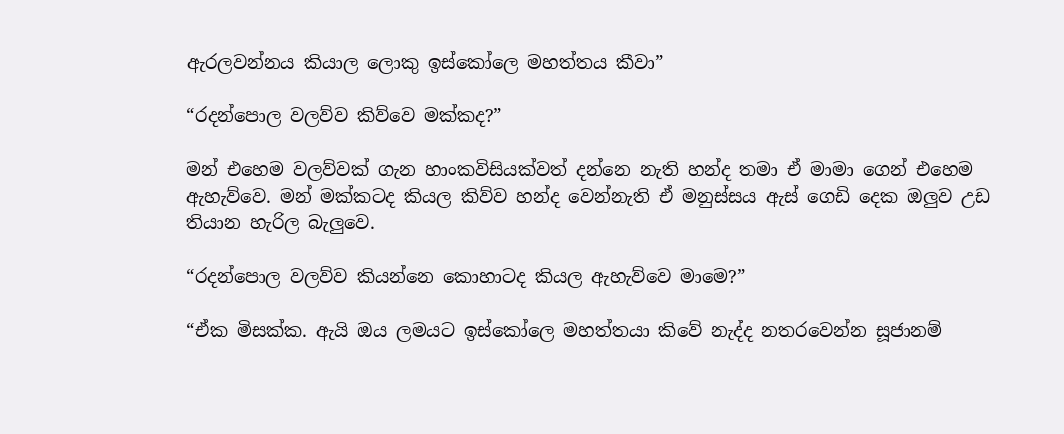ඇරලවන්නය කියාල ලොකු ඉස්කෝලෙ මහත්තය කීවා”

“රදන්පොල වලව්ව කිව්වෙ මක්කද?”

මන් එහෙම වලව්වක් ගැන හාංකවිසියක්වත් දන්නෙ නැති හන්ද තමා ඒ මාමා ගෙන් එහෙම ඇහැව්වෙ. මන් මක්කටද කියල කිව්ව හන්ද වෙන්නැති ඒ මනුස්සය ඇස් ගෙඩි දෙක ඔලුව උඩ තියාන හැරිල බැලුවෙ.

“රදන්පොල වලව්ව කියන්නෙ කොහාටද කියල ඇහැව්වෙ මාමෙ?”

“ඒක මිසක්ක. ඇයි ඔය ලමයට ඉස්කෝලෙ මහත්තයා කිවේ නැද්ද නතරවෙන්න සූජානම්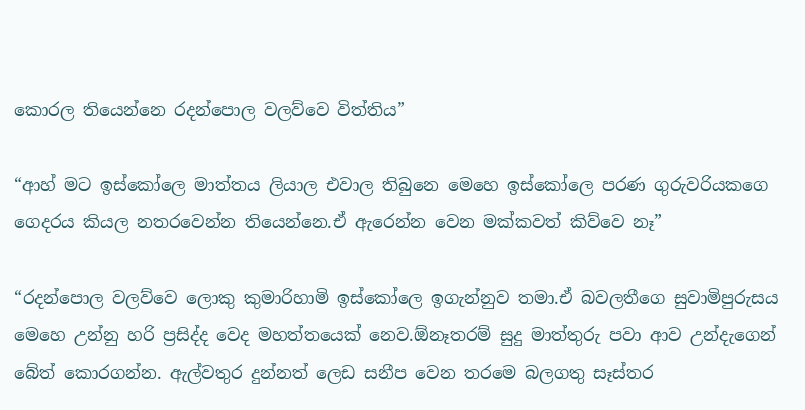කොරල තියෙන්නෙ රදන්පොල වලව්වෙ විත්තිය”

“ආහ් මට ඉස්කෝලෙ මාත්තය ලියාල එවාල තිබුනෙ මෙහෙ ඉස්කෝලෙ පරණ ගුරුවරියකගෙ ගෙදරය කියල නතරවෙන්න තියෙන්නෙ.ඒ ඇරෙන්න වෙන මක්කවත් කිව්වෙ නෑ”

“රදන්පොල වලව්වෙ ලොකු කුමාරිහාමි ඉස්කෝලෙ ඉගැන්නුව තමා.ඒ බවලතීගෙ සුවාමිපුරුසය මෙහෙ උන්නු හරි ප්‍රසිද්ද වෙද මහත්තයෙක් නෙව.ඕනෑතරම් සුදු මාත්තුරු පවා ආව උන්දැගෙන් බේත් කොරගන්න. ඇල්වතුර දුන්නත් ලෙඩ සනීප වෙන තරමෙ බලගතු සෑස්තර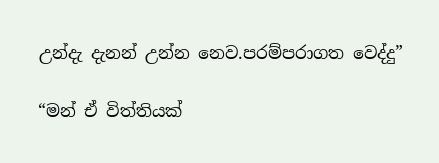උන්දැ දැනන් උන්න නෙව.පරම්පරාගත වෙද්දු”

“මන් ඒ විත්තියක්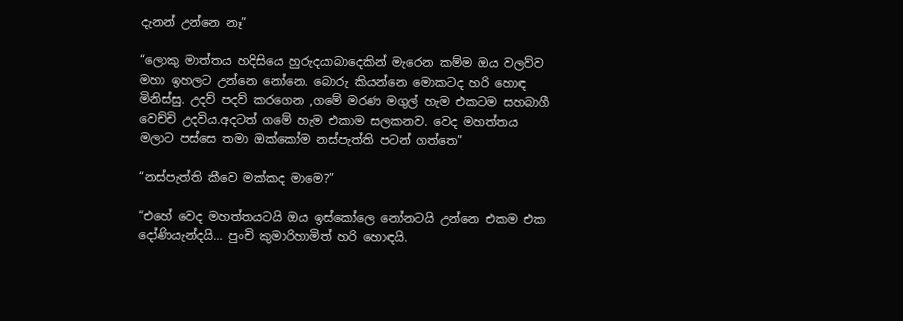දැනන් උන්නෙ නෑ”

“ලොකු මාත්තය හදිසියෙ හුරුදයාබාදෙකින් මැරෙන කම්ම ඔය වලව්ව මහා ඉහලට උන්නෙ නෝනෙ. බොරු කියන්නෙ මොකටද හරි හොඳ මිනිස්සු. උදව් පදව් කරගෙන ,ගමේ මරණ මගුල් හැම එකටම සහබාගී වෙච්චි උදවිය.අදටත් ගමේ හැම එකාම සලකනව. වෙද මහත්තය මලාට පස්සෙ තමා ඔක්කෝම නස්පැත්ති පටන් ගත්තෙ”

“නස්පැත්ති කීවෙ මක්කද මාමෙ?”

“එහේ වෙද මහත්තයටයි ඔය ඉස්කෝලෙ නෝනටයි උන්නෙ එකම එක දෝණියැන්දයි… පුංචි කුමාරිහාමිත් හරි හොඳයි.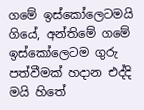ගමේ ඉස්කෝලෙටමයි ගියේ, අන්තිමේ ගමේ ඉස්කෝලෙටම ගුරු පත්වීමක් හදාන එද්දි මයි හිතේ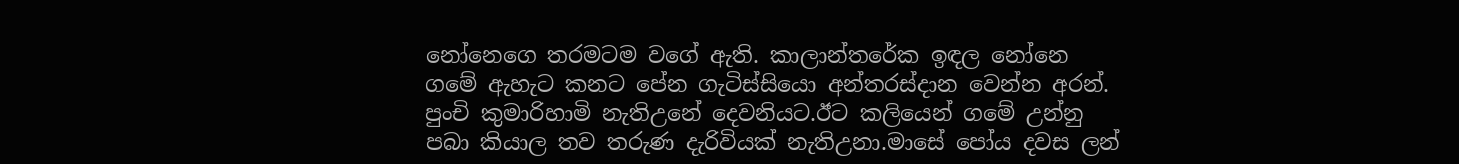නෝනෙගෙ තරමටම වගේ ඇති. කාලාන්තරේක ඉඳල නෝනෙ ගමේ ඇහැට කනට පේන ගැටිස්සියො අන්තරස්දාන වෙන්න අරන්. පුංචි කුමාරිහාමි නැතිඋනේ දෙවනියට.ඊට කලියෙන් ගමේ උන්නු පබා කියාල තව තරුණ දැරිවියක් නැතිඋනා.මාසේ පෝය දවස ලන්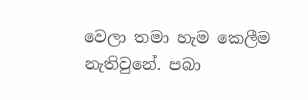වෙලා තමා හැම කෙලීම නැතිවුනේ. පබා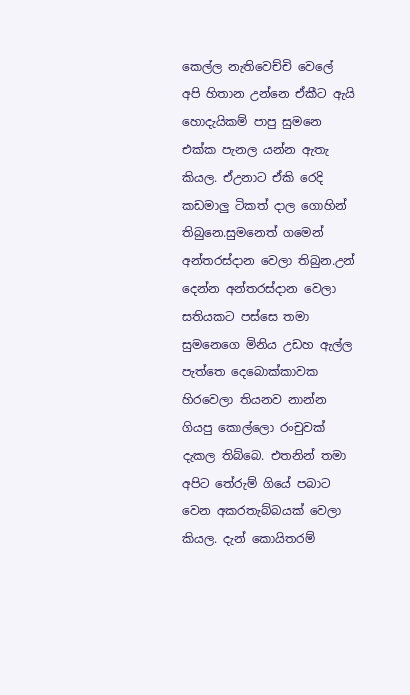කෙල්ල නැතිවෙච්චි වෙලේ අපි හිතාන උන්නෙ ඒකීට ඇයි හොදැයිකම් පාපු සුමනෙ එක්ක පැනල යන්න ඇතැ කියල. ඒඋනාට ඒකි රෙදි කඩමාලු ටිකත් දාල ගොහින් තිබුනෙ.සුමනෙත් ගමෙන් අන්තරස්දාන වෙලා තිබුන.උන් දෙන්න අන්තරස්දාන වෙලා සතියකට පස්සෙ තමා සුමනෙගෙ මිනිය උඩහ ඇල්ල පැත්තෙ දෙබොක්කාවක හිරවෙලා තියනව නාන්න ගියපු කොල්ලො රංචුවක් දැකල තිබ්බෙ. එතනින් තමා අපිට තේරුම් ගියේ පබාට වෙන අකරතැබ්බයක් වෙලා කියල. දැන් කොයිතරම්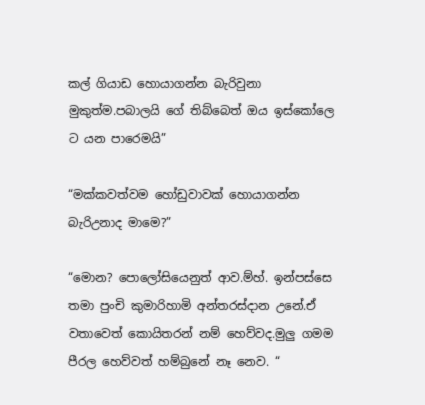කල් ගියාඩ හොයාගන්න බැරිවුනා මුකුත්ම.පබාලයි ගේ තිබ්බෙත් ඔය ඉස්කෝලෙ ට යන පාරෙමයි”

“මක්කවත්වම හෝඩුවාවක් හොයාගන්න බැරිඋනාද මාමෙ?”

“මොන? පොලෝසියෙනුත් ආව.ම්හ්. ඉන්පස්සෙ තමා පුංචි කුමාරිහාමි අන්තරස්දාන උනේ.ඒ වතාවෙත් කොයිතරන් නම් හෙව්වද.මුලු ගමම පීරල හෙව්වත් හම්බුනේ නෑ නෙව. “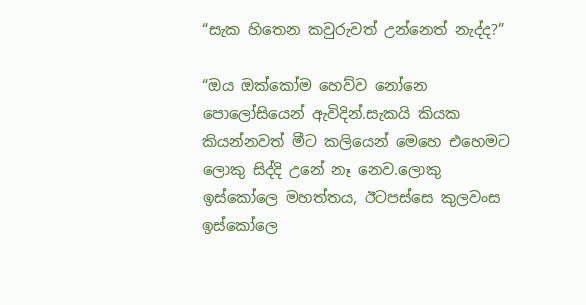“සැක හිතෙන කවුරුවත් උන්නෙත් නැද්ද?”

“ඔය ඔක්කෝම හෙව්ව නෝනෙ පොලෝසියෙන් ඇවිදින්.සැකයි කියක කියන්නවත් මීට කලියෙන් මෙහෙ එහෙමට ලොකු සිද්දි උනේ නෑ නෙව.ලොකු ඉස්කෝලෙ මහත්තය, ඊටපස්සෙ කුලවංස ඉස්කෝලෙ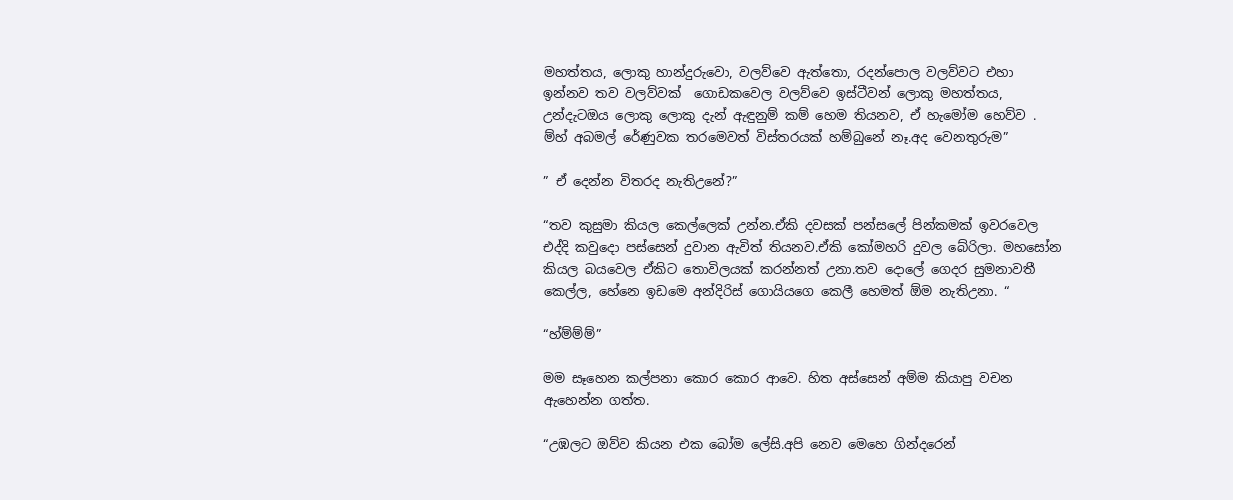මහත්තය, ලොකු හාන්දුරුවො, වලව්වෙ ඇත්තො, රදන්පොල වලව්වට එහා ඉන්නව තව වලව්වක්  ගොඩකවෙල වලව්වෙ ඉස්ටීවන් ලොකු මහත්තය, උන්දැටඔය ලොකු ලොකු දැන් ඇඳුනුම් කම් හෙම තියනව, ඒ හැමෝම හෙව්ව . ම්හ් අබමල් රේණුවක තරමෙවත් විස්තරයක් හම්බුනේ නෑ.අද වෙනතුරුම”

” ඒ දෙන්න විතරද නැතිඋනේ?”

“තව කුසුමා කියල කෙල්ලෙක් උන්න.ඒකි දවසක් පන්සලේ පින්කමක් ඉවරවෙල එද්දි කවුදො පස්සෙන් දුවාන ඇවිත් තියනව.ඒකි කෝමහරි දුවල බේරිලා. මහසෝන කියල බයවෙල ඒකිට තොවිලයක් කරන්නත් උනා.තව දොලේ ගෙදර සුමනාවතී කෙල්ල, හේනෙ ඉඩමෙ අන්දිරිස් ගොයියගෙ කෙලී හෙමත් ඕම නැතිඋනා. “

“හ්ම්ම්ම්”

මම සෑහෙන කල්පනා කොර කොර ආවෙ. හිත අස්සෙන් අම්ම කියාපු වචන ඇහෙන්න ගත්ත.

“උඹලට ඔව්ව කියන එක බෝම ලේසි.අපි නෙව මෙහෙ ගින්දරෙන්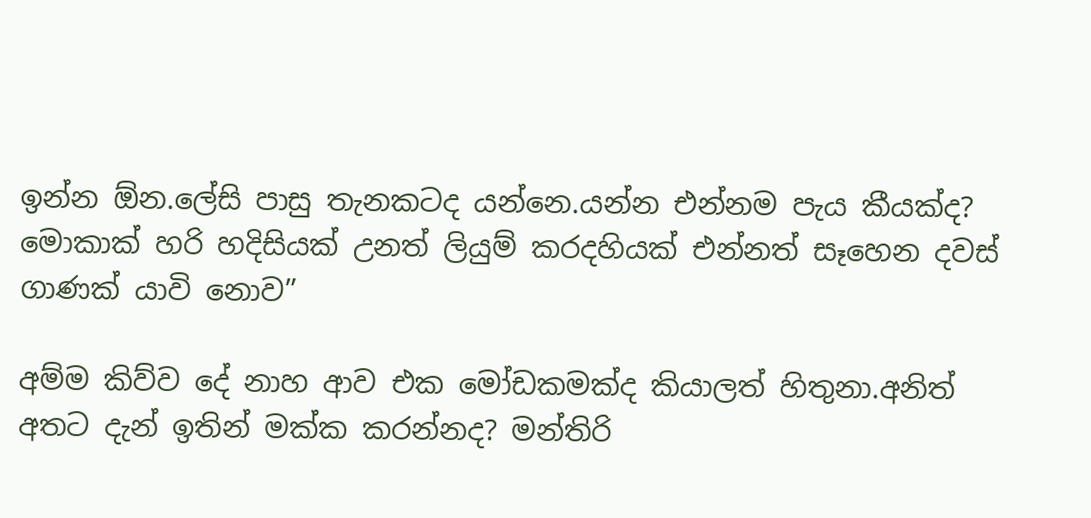ඉන්න ඕන.ලේසි පාසු තැනකටද යන්නෙ.යන්න එන්නම පැය කීයක්ද? මොකාක් හරි හදිසියක් උනත් ලියුම් කරදහියක් එන්නත් සෑහෙන දවස් ගාණක් යාවි නොව”

අම්ම කිව්ව දේ නාහ ආව එක මෝඩකමක්ද කියාලත් හිතුනා.අනිත් අතට දැන් ඉතින් මක්ක කරන්නද? මන්තිරි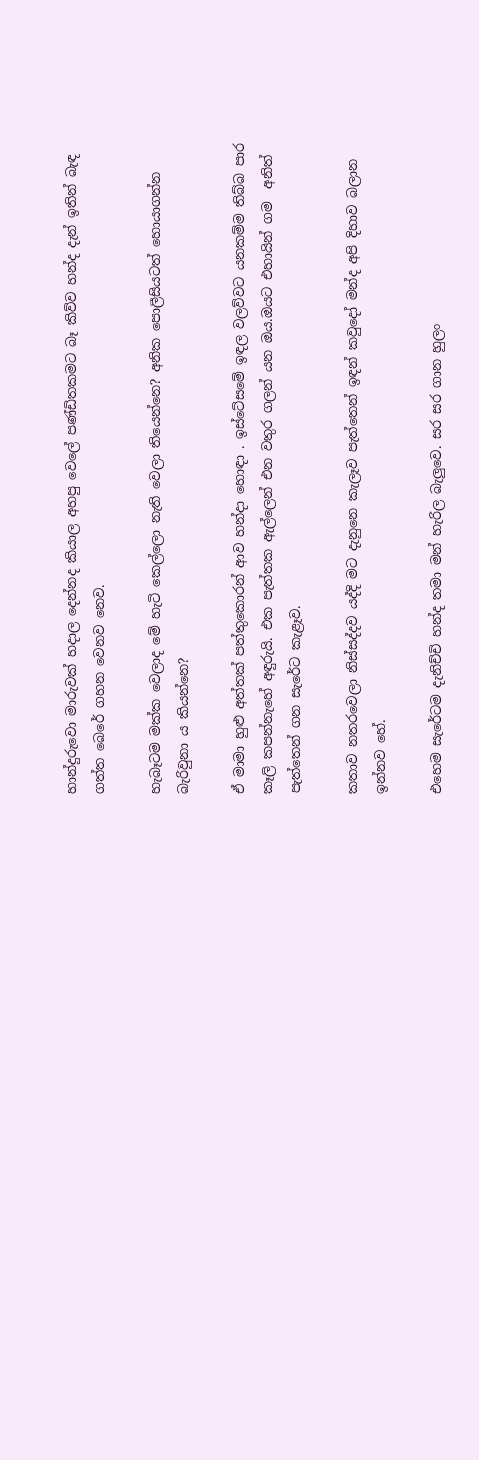හාන්දුරුවො මාරුවක් හදාල දෙන්නද කියාල අහපු වෙලේ පණ්ඩිතකමට බෑ කිව්ව හන්ද දැන් ඉතින් බැඳ ගත්ත බෙරේ ගහන වෙනව නෙව.

හැබෑටම මක්ක වෙලාද මේ හැටි කෙල්ලො නැති වෙලා තියෙන්නෙ? අනික පොලීසියටත් හොයාගන්න බැරිවුනා ය කියන්නෙ?

ඒ මාමා හුළු අත්‍තක් පත්තුකොරන් ආව හන්දා හොඳා . ඉස්ටේසමේ ඉඳල වලව්වට යනකම්ම තිබ්බ පාර කෑලි කපන්නැහේ අඳුරුයි. එක පැත්තක ඇල්ලෙන් එන වතුර ගලන් යන ඔය.ඔයට එහායින් ගම  අනිත් පැත්තෙන් ගන සැරේට කැළෑව.

කතාව නතරවෙලා නිස්සද්දව යද්දි මට දැනුනෙ කැලෑව පැත්තෙන් ඉඳන් කවුදෝ මන්ද අපි දිහාව බලාන ඉන්නව හේ.

එහෙම සැරේටම දැනිච්චි හන්ද තමා මන් හැරිල බැලුවෙ. සර සර ගාන හුලං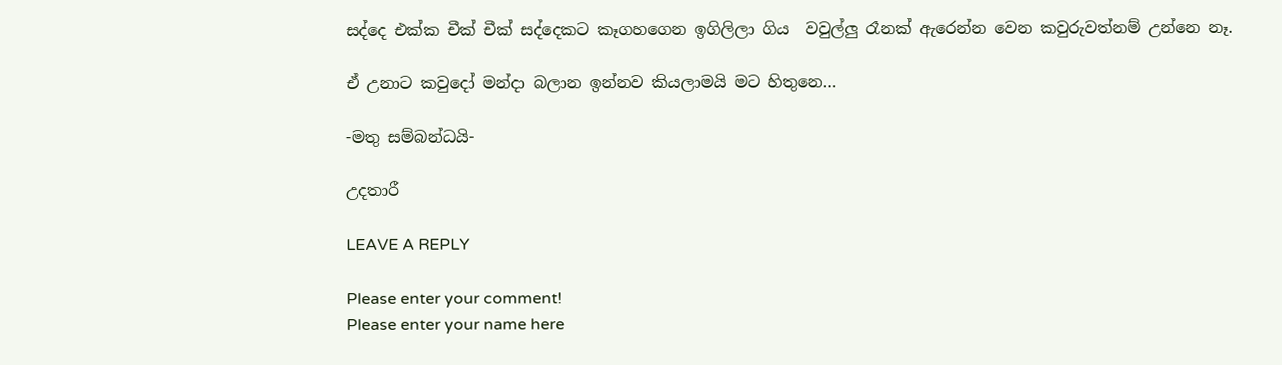සද්දෙ එක්ක චීක් චීක් සද්දෙකට කෑගහගෙන ඉගිලිලා ගිය  වවුල්ලු රෑනක් ඇරෙන්න වෙන කවුරුවත්නම් උන්නෙ නෑ.

ඒ උනාට කවුදෝ මන්දා බලාන ඉන්නව කියලාමයි මට හිතුනෙ…

-මතු සම්බන්ධයි-

උදතාරී

LEAVE A REPLY

Please enter your comment!
Please enter your name here